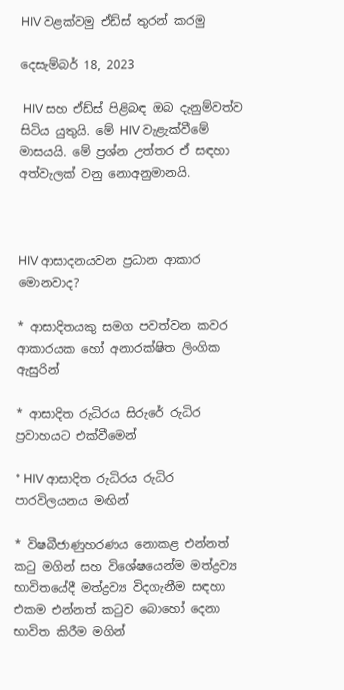HIV වළක්වමු ඒඩ්ස් තුරන් කරමු

දෙසැම්බර් 18, 2023

 HIV සහ ඒඩ්ස් පිළිබඳ ඔබ දැනුම්වත්ව සිටිය යුතුයි. මේ HIV වැළැක්වීමේ මාසයයි. මේ ප්‍රශ්න උත්තර ඒ සඳහා අත්වැලක් වනු නොඅනුමානයි.



HIV ආසාදනයවන ප්‍රධාන ආකාර මොනවාද?

* ආසාදිතයකු සමග පවත්වන කවර ආකාරයක හෝ අනාරක්ෂිත ලිංගික ඇසුරින්

* ආසාදිත රුධිරය සිරුරේ රුධිර ප්‍රවාහයට එක්වීමෙන්

* HIV ආසාදිත රුධිරය රුධිර පාරවිලයනය මඟින්

* විෂබීජාණුහරණය නොකළ එන්නත් කටු මගින් සහ විශේෂයෙන්ම මත්ද්‍රව්‍ය භාවිතයේදී මත්ද්‍රව්‍ය විදගැනීම සඳහා එකම එන්නත් කටුව බොහෝ දෙනා භාවිත කිරීම මගින්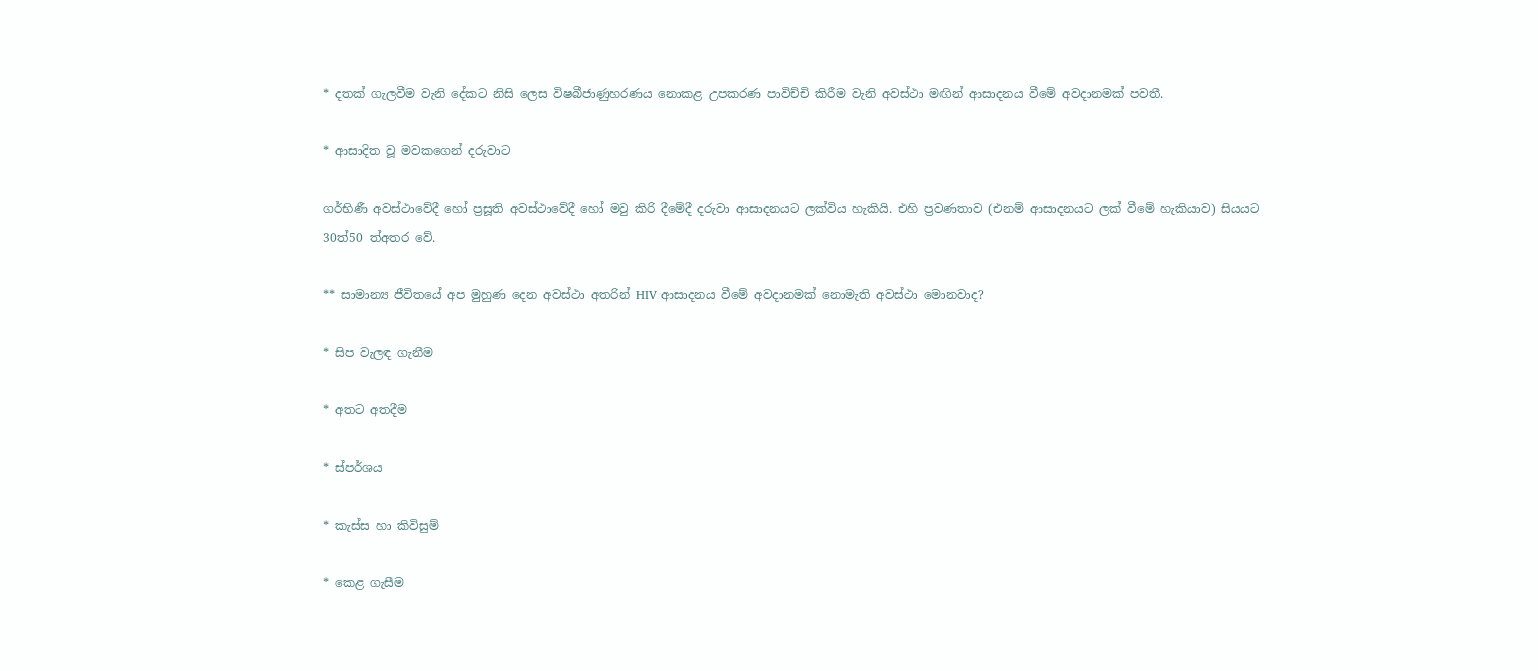* දතක් ගැලවීම වැනි දේකට නිසි ලෙස විෂබීජාණුහරණය නොකළ උපකරණ පාවිච්චි කිරීම වැනි අවස්ථා මඟින් ආසාදනය වීමේ අවදානමක් පවතී.

* ආසාදිත වූ මවකගෙන් දරුවාට

ගර්භිණී අවස්ථාවේදී හෝ ප්‍රසූති අවස්ථාවේදී හෝ මවු කිරි දීමේදී දරුවා ආසාදනයට ලක්විය හැකියි. එහි ප්‍රවණතාව (එනම් ආසාදනයට ලක් වීමේ හැකියාව) සියයට 30ත්50 ත්අතර වේ.

** සාමාන්‍ය ජීවිතයේ අප මුහුණ දෙන අවස්ථා අතරින් HIV ආසාදනය වීමේ අවදානමක් නොමැති අවස්ථා මොනවාද?

* සිප වැලඳ ගැනීම

* අතට අතදීම

* ස්පර්ශය

* කැස්ස හා කිවිසුම්

* කෙළ ගැසීම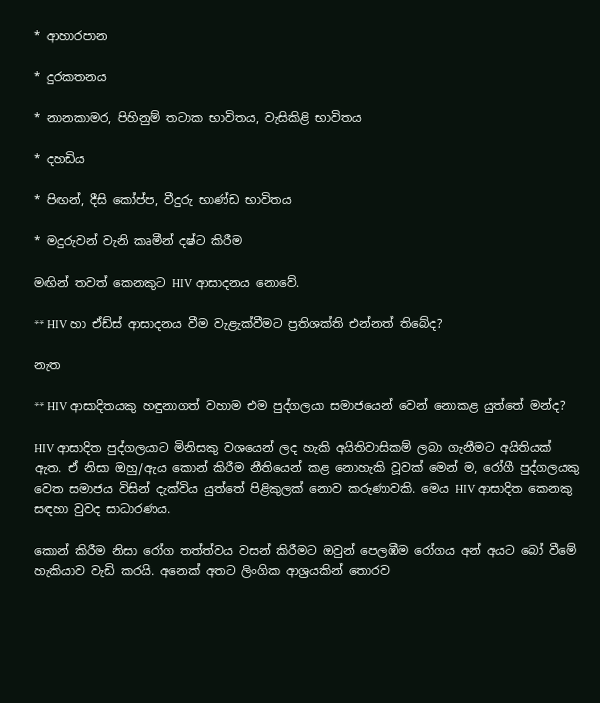* ආහාරපාන

* දුරකතනය

* නානකාමර, පිහිනුම් තටාක භාවිතය, වැසිකිළි භාවිතය

* දහඩිය

* පිඟන්, දීසි කෝප්ප, වීදුරු භාණ්ඩ භාවිතය

* මදුරුවන් වැනි කෘමීන් දෂ්ට කිරීම

මඟින් තවත් කෙනකුට HIV ආසාදනය නොවේ.

** HIV හා ඒඩ්ස් ආසාදනය වීම වැළැක්වීමට ප්‍රතිශක්ති එන්නත් තිබේද?

නැත

** HIV ආසාදිතයකු හඳුනාගත් වහාම එම පුද්ගලයා සමාජයෙන් වෙන් නොකළ යුත්තේ මන්ද?

HIV ආසාදිත පුද්ගලයාට මිනිසකු වශයෙන් ලද හැකි අයිතිවාසිකම් ලබා ගැනීමට අයිතියක් ඇත. ඒ නිසා ඔහු/ඇය කොන් කිරීම නීතියෙන් කළ නොහැකි වූවක් මෙන් ම, රෝගී පුද්ගලයකු වෙත සමාජය විසින් දැක්විය යුත්තේ පිළිකුලක් නොව කරුණාවකි. මෙය HIV ආසාදිත කෙනකු සඳහා වුවද සාධාරණය.

කොන් කිරීම නිසා රෝග තත්ත්වය වසන් කිරීමට ඔවුන් පෙලඹීම රෝගය අන් අයට බෝ වීමේ හැකියාව වැඩි කරයි. අනෙක් අතට ලිංගික ආශ්‍රයකින් තොරව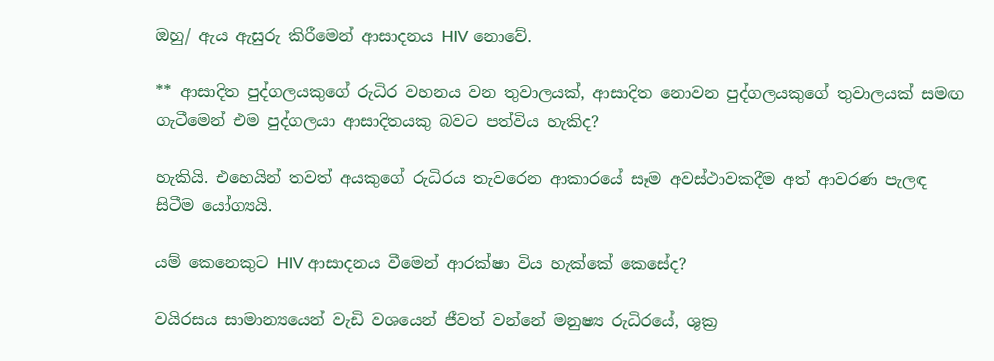ඔහු/ ඇය ඇසුරු කිරීමෙන් ආසාදනය HIV නොවේ.

** ආසාදිත පුද්ගලයකුගේ රුධිර වහනය වන තුවාලයක්, ආසාදිත නොවන පුද්ගලයකුගේ තුවාලයක් සමඟ ගැටීමෙන් එම පුද්ගලයා ආසාදිතයකු බවට පත්විය හැකිද?

හැකියි. එහෙයින් තවත් අයකුගේ රුධිරය තැවරෙන ආකාරයේ සෑම අවස්ථාවකදීම අත් ආවරණ පැලඳ සිටීම යෝග්‍යයි.

යම් කෙනෙකුට HIV ආසාදනය වීමෙන් ආරක්ෂා විය හැක්කේ කෙසේද?

වයිරසය සාමාන්‍යයෙන් වැඩි වශයෙන් ජීවත් වන්නේ මනුෂ්‍ය රුධිරයේ, ශුක්‍ර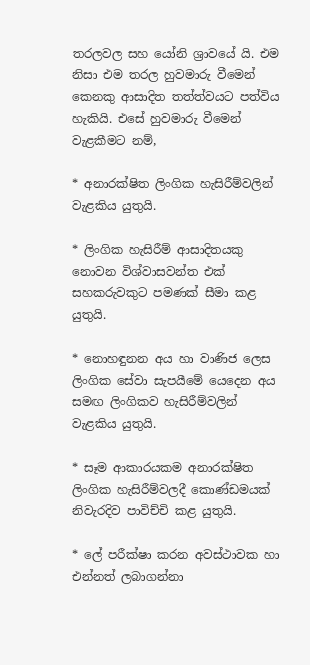තරලවල සහ යෝනි ශ්‍රාවයේ යි. එම නිසා එම තරල හුවමාරු වීමෙන් කෙනකු ආසාදිත තත්ත්වයට පත්විය හැකියි. එසේ හුවමාරු වීමෙන් වැළකීමට නම්,

* අනාරක්ෂිත ලිංගික හැසිරීම්වලින් වැළකිය යුතුයි.

* ලිංගික හැසිරීම් ආසාදිතයකු නොවන විශ්වාසවන්ත එක් සහකරුවකුට පමණක් සීමා කළ යුතුයි.

* නොහඳුනන අය හා වාණිජ ලෙස ලිංගික සේවා සැපයීමේ යෙදෙන අය සමඟ ලිංගිකව හැසිරීම්වලින් වැළකිය යුතුයි.

* සෑම ආකාරයකම අනාරක්ෂිත ලිංගික හැසිරීම්වලදී කොණ්ඩමයක් නිවැරදිව පාවිච්චි කළ යුතුයි.

* ලේ පරීක්ෂා කරන අවස්ථාවක හා එන්නත් ලබාගන්නා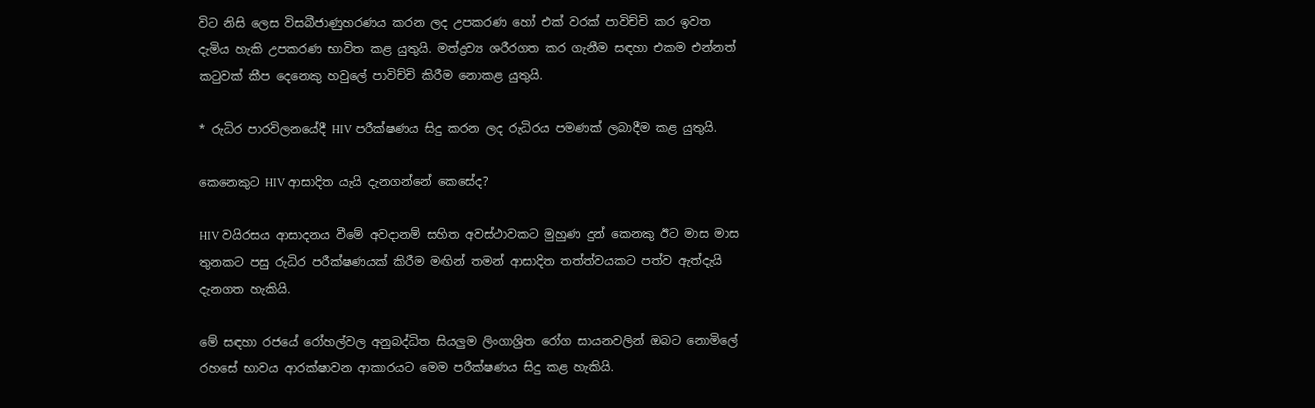විට නිසි ලෙස විසබීජාණුහරණය කරන ලද උපකරණ හෝ එක් වරක් පාවිච්චි කර ඉවත දැමිය හැකි උපකරණ භාවිත කළ යුතුයි. මත්ද්‍රව්‍ය ශරීරගත කර ගැනීම සඳහා එකම එන්නත් කටුවක් කීප දෙනෙකු හවුලේ පාවිච්චි කිරීම නොකළ යුතුයි.

* රුධිර පාරවිලනයේදී HIV පරීක්ෂණය සිදු කරන ලද රුධිරය පමණක් ලබාදීම කළ යුතුයි.

කෙනෙකුට HIV ආසාදිත යැයි දැනගන්නේ කෙසේද?

HIV වයිරසය ආසාදනය වීමේ අවදානම් සහිත අවස්ථාවකට මුහුණ දුන් කෙනකු ඊට මාස මාස තුනකට පසු රුධිර පරීක්ෂණයක් කිරීම මඟින් තමන් ආසාදිත තත්ත්වයකට පත්ව ඇත්දැයි දැනගත හැකියි.

මේ සඳහා රජයේ රෝහල්වල අනුබද්ධිත සියලුම ලිංගාශ්‍රිත රෝග සායනවලින් ඔබට නොමිලේ රහසේ භාවය ආරක්ෂාවන ආකාරයට මෙම පරීක්ෂණය සිදු කළ හැකියි.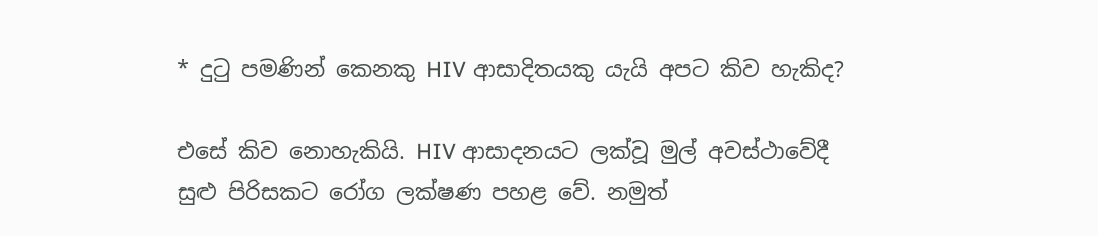* දුටු පමණින් කෙනකු HIV ආසාදිතයකු යැයි අපට කිව හැකිද?

එසේ කිව නොහැකියි. HIV ආසාදනයට ලක්වූ මුල් අවස්ථාවේදී සුළු පිරිසකට රෝග ලක්ෂණ පහළ වේ. නමුත්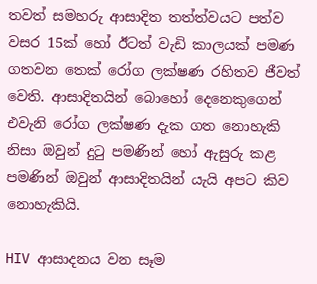තවත් සමහරු ආසාදිත තත්ත්වයට පත්ව වසර 15ක් හෝ ඊටත් වැඩි කාලයක් පමණ ගතවන තෙක් රෝග ලක්ෂණ රහිතව ජීවත් වෙති. ආසාදිතයින් බොහෝ දෙනෙකුගෙන් එවැනි රෝග ලක්ෂණ දැක ගත නොහැකි නිසා ඔවුන් දුටු පමණින් හෝ ඇසුරු කළ පමණින් ඔවුන් ආසාදිතයින් යැයි අපට කිව නොහැකියි.

HIV ආසාදනය වන සෑම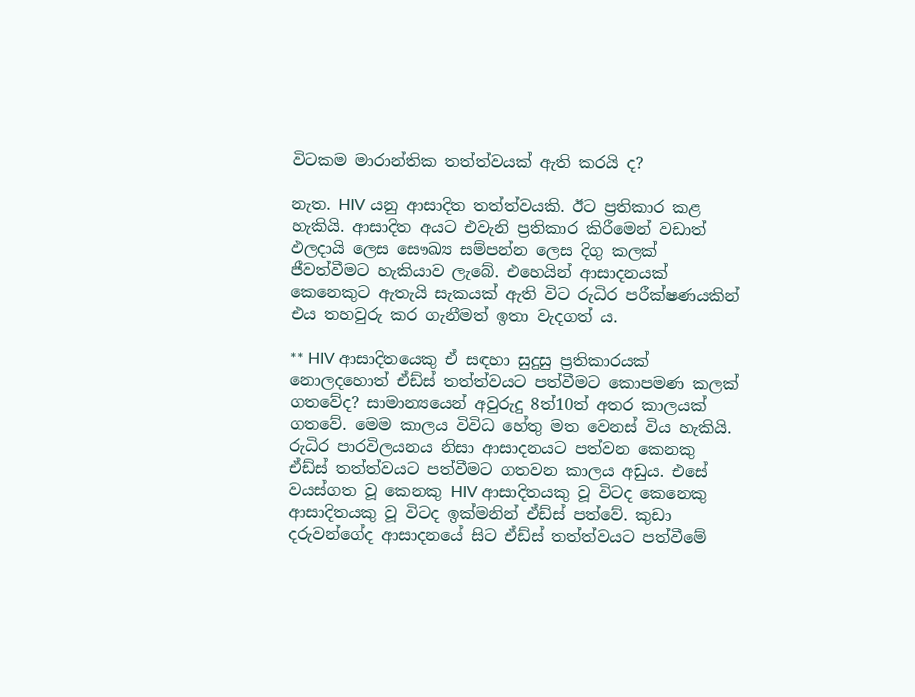විටකම මාරාන්තික තත්ත්වයක් ඇති කරයි ද?

නැත. HIV යනු ආසාදිත තත්ත්වයකි. ඊට ප්‍රතිකාර කළ හැකියි. ආසාදිත අයට එවැනි ප්‍රතිකාර කිරීමෙන් වඩාත් ඵලදායි ලෙස සෞඛ්‍ය සම්පන්න ලෙස දිගු කලක් ජීවත්වීමට හැකියාව ලැබේ. එහෙයින් ආසාදනයක් කෙනෙකුට ඇතැයි සැකයක් ඇති විට රුධිර පරීක්ෂණයකින් එය තහවුරු කර ගැනීමත් ඉතා වැදගත් ය.

** HIV ආසාදිතයෙකු ඒ සඳහා සුදුසු ප්‍රතිකාරයක් නොලදහොත් ඒඩ්ස් තත්ත්වයට පත්වීමට කොපමණ කලක් ගතවේද? සාමාන්‍යයෙන් අවුරුදු 8ත්10ත් අතර කාලයක් ගතවේ. මෙම කාලය විවිධ හේතු මත වෙනස් විය හැකියි. රුධිර පාරවිලයනය නිසා ආසාදනයට පත්වන කෙනකු ඒඩ්ස් තත්ත්වයට පත්වීමට ගතවන කාලය අඩුය. එසේ වයස්ගත වූ කෙනකු HIV ආසාදිතයකු වූ විටද කෙනෙකු ආසාදිතයකු වූ විටද ඉක්මනින් ඒඩ්ස් පත්වේ. කුඩා දරුවන්ගේද ආසාදනයේ සිට ඒඩ්ස් තත්ත්වයට පත්වීමේ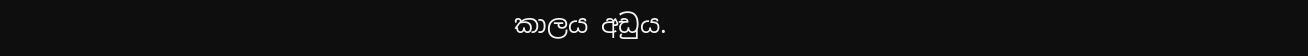කාලය අඩුය.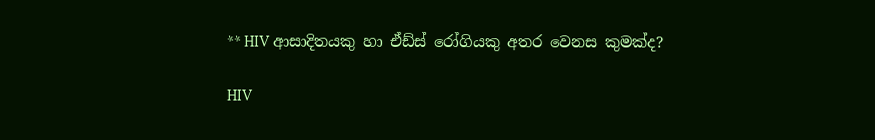** HIV ආසාදිතයකු හා ඒඩ්ස් රෝගියකු අතර වෙනස කුමක්ද?

HIV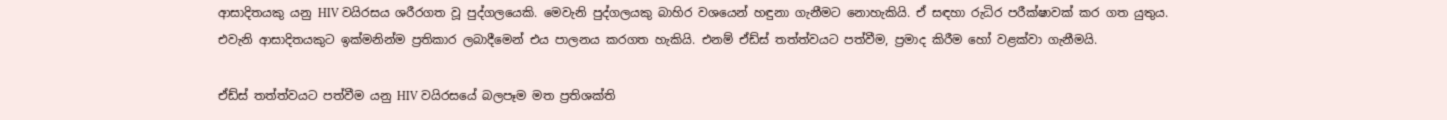ආසාදිතයකු යනු HIV වයිරසය ශරීරගත වූ පුද්ගලයෙකි. මෙවැනි පුද්ගලයකු බාහිර වශයෙන් හඳුනා ගැනීමට නොහැකියි. ඒ සඳහා රුධිර පරීක්ෂාවක් කර ගත යුතුය. එවැනි ආසාදිතයකුට ඉක්මනින්ම ප්‍රතිකාර ලබාදීමෙන් එය පාලනය කරගත හැකියි. එනම් ඒඩ්ස් තත්ත්වයට පත්වීම, ප්‍රමාද කිරීම හෝ වළක්වා ගැනීමයි.

ඒඩ්ස් තත්ත්වයට පත්වීම යනු HIV වයිරසයේ බලපෑම මත ප්‍රතිශක්ති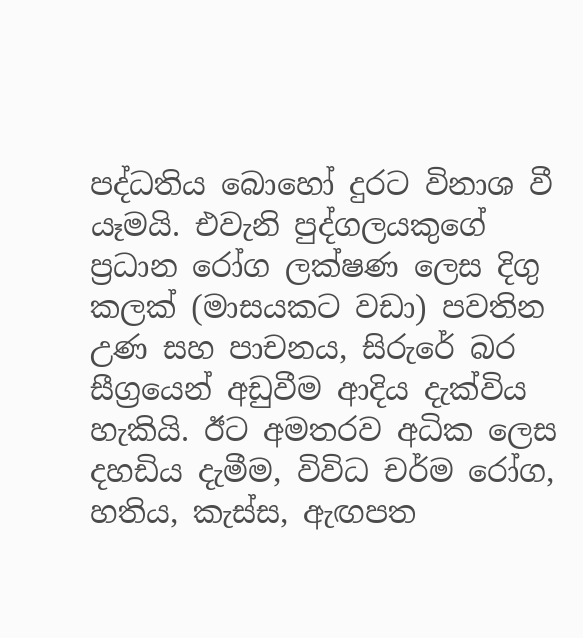පද්ධතිය බොහෝ දුරට විනාශ වී යෑමයි. එවැනි පුද්ගලයකුගේ ප්‍රධාන රෝග ලක්ෂණ ලෙස දිගු කලක් (මාසයකට වඩා) පවතින උණ සහ පාචනය, සිරුරේ බර සීග්‍රයෙන් අඩුවීම ආදිය දැක්විය හැකියි. ඊට අමතරව අධික ලෙස දහඩිය දැමීම, විවිධ චර්ම රෝග, හතිය, කැස්ස, ඇඟපත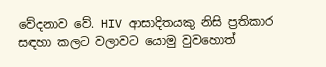වේදනාව වේ. HIV ආසාදිතයකු නිසි ප්‍රතිකාර සඳහා කලට වලාවට යොමු වුවහොත්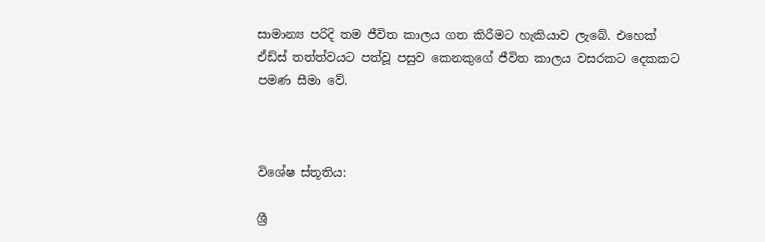සාමාන්‍ය පරිදි තම ජීවිත කාලය ගත කිරීමට හැකියාව ලැබේ. එහෙක් ඒඩ්ස් තත්ත්වයට පත්වූ පසුව කෙනකුගේ ජීවිත කාලය වසරකට දෙකකට පමණ සීමා වේ.



විශේෂ ස්තූතිය:

ශ්‍රී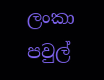ලංකා පවුල්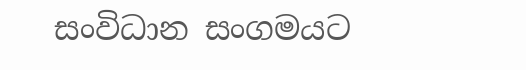සංවිධාන සංගමයට